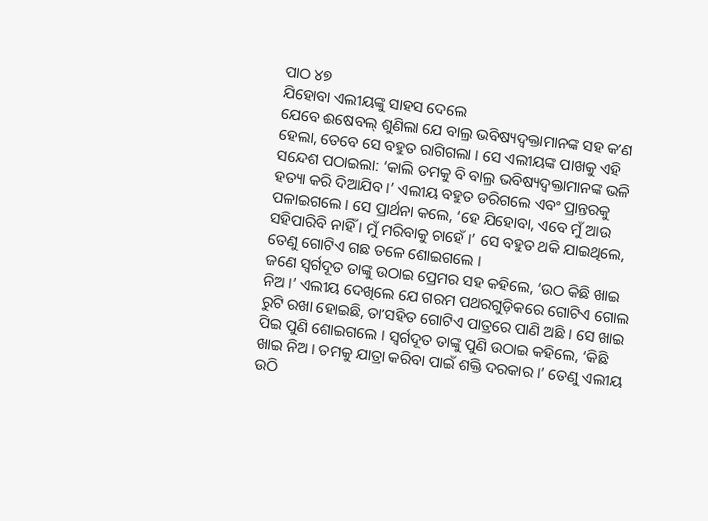ପାଠ ୪୭
ଯିହୋବା ଏଲୀୟଙ୍କୁ ସାହସ ଦେଲେ
ଯେବେ ଈଷେବଲ୍ ଶୁଣିଲା ଯେ ବାଲ୍ର ଭବିଷ୍ୟଦ୍ବକ୍ତାମାନଙ୍କ ସହ କʼଣ ହେଲା, ତେବେ ସେ ବହୁତ ରାଗିଗଲା । ସେ ଏଲୀୟଙ୍କ ପାଖକୁ ଏହି ସନ୍ଦେଶ ପଠାଇଲା: ‘କାଲି ତମକୁ ବି ବାଲ୍ର ଭବିଷ୍ୟଦ୍ବକ୍ତାମାନଙ୍କ ଭଳି ହତ୍ୟା କରି ଦିଆଯିବ ।’ ଏଲୀୟ ବହୁତ ଡରିଗଲେ ଏବଂ ପ୍ରାନ୍ତରକୁ ପଳାଇଗଲେ । ସେ ପ୍ରାର୍ଥନା କଲେ, ‘ହେ ଯିହୋବା, ଏବେ ମୁଁ ଆଉ ସହିପାରିବି ନାହିଁ । ମୁଁ ମରିବାକୁ ଚାହେଁ ।’ ସେ ବହୁତ ଥକି ଯାଇଥିଲେ, ତେଣୁ ଗୋଟିଏ ଗଛ ତଳେ ଶୋଇଗଲେ ।
ଜଣେ ସ୍ୱର୍ଗଦୂତ ତାଙ୍କୁ ଉଠାଇ ପ୍ରେମର ସହ କହିଲେ, ‘ଉଠ କିଛି ଖାଇ ନିଅ ।’ ଏଲୀୟ ଦେଖିଲେ ଯେ ଗରମ ପଥରଗୁଡ଼ିକରେ ଗୋଟିଏ ଗୋଲ ରୁଟି ରଖା ହୋଇଛି, ତାʼସହିତ ଗୋଟିଏ ପାତ୍ରରେ ପାଣି ଅଛି । ସେ ଖାଇ ପିଇ ପୁଣି ଶୋଇଗଲେ । ସ୍ୱର୍ଗଦୂତ ତାଙ୍କୁ ପୁଣି ଉଠାଇ କହିଲେ, ‘କିଛି ଖାଇ ନିଅ । ତମକୁ ଯାତ୍ରା କରିବା ପାଇଁ ଶକ୍ତି ଦରକାର ।’ ତେଣୁ ଏଲୀୟ ଉଠି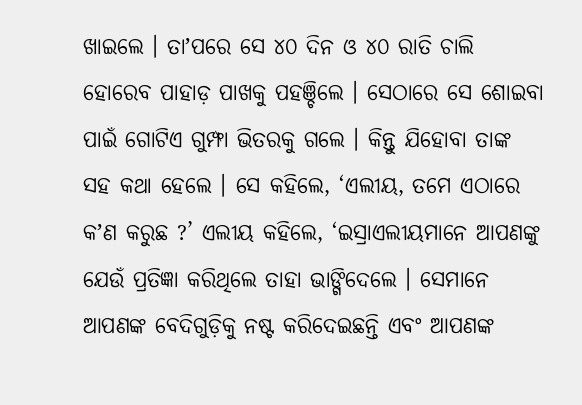ଖାଇଲେ । ତାʼପରେ ସେ ୪୦ ଦିନ ଓ ୪୦ ରାତି ଚାଲି ହୋରେବ ପାହାଡ଼ ପାଖକୁ ପହଞ୍ଚିଲେ । ସେଠାରେ ସେ ଶୋଇବା ପାଇଁ ଗୋଟିଏ ଗୁମ୍ଫା ଭିତରକୁ ଗଲେ । କିନ୍ତୁ ଯିହୋବା ତାଙ୍କ ସହ କଥା ହେଲେ । ସେ କହିଲେ, ‘ଏଲୀୟ, ତମେ ଏଠାରେ କʼଣ କରୁଛ ?’ ଏଲୀୟ କହିଲେ, ‘ଇସ୍ରାଏଲୀୟମାନେ ଆପଣଙ୍କୁ ଯେଉଁ ପ୍ରତିଜ୍ଞା କରିଥିଲେ ତାହା ଭାଙ୍ଗିଦେଲେ । ସେମାନେ ଆପଣଙ୍କ ବେଦିଗୁଡ଼ିକୁ ନଷ୍ଟ କରିଦେଇଛନ୍ତି ଏବଂ ଆପଣଙ୍କ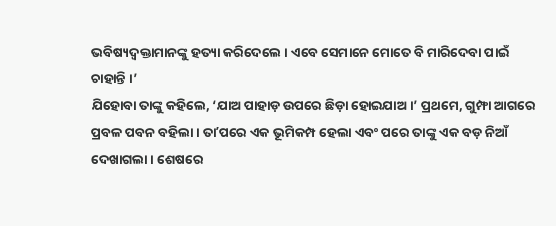ଭବିଷ୍ୟଦ୍ବକ୍ତାମାନଙ୍କୁ ହତ୍ୟା କରିଦେଲେ । ଏବେ ସେମାନେ ମୋତେ ବି ମାରିଦେବା ପାଇଁ ଚାହାନ୍ତି ।’
ଯିହୋବା ତାଙ୍କୁ କହିଲେ, ‘ଯାଅ ପାହାଡ଼ ଉପରେ ଛିଡ଼ା ହୋଇଯାଅ ।’ ପ୍ରଥମେ, ଗୁମ୍ଫା ଆଗରେ ପ୍ରବଳ ପବନ ବହିଲା । ତାʼପରେ ଏକ ଭୂମିକମ୍ପ ହେଲା ଏବଂ ପରେ ତାଙ୍କୁ ଏକ ବଡ଼ ନିଆଁ ଦେଖାଗଲା । ଶେଷରେ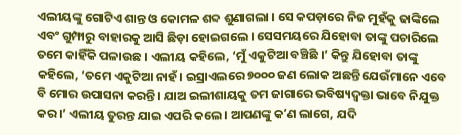ଏଲୀୟଙ୍କୁ ଗୋଟିଏ ଶାନ୍ତ ଓ କୋମଳ ଶବ୍ଦ ଶୁଣାଗଲା । ସେ କପଡ଼ାରେ ନିଜ ମୁହଁକୁ ଢାଙ୍କିଲେ ଏବଂ ଗୁମ୍ଫାରୁ ବାହାରକୁ ଆସି ଛିଡ଼ା ହୋଇଗଲେ । ସେସମୟରେ ଯିହୋବା ତାଙ୍କୁ ପଚାରିଲେ ତମେ କାହିଁକି ପଳାଉଛ । ଏଲୀୟ କହିଲେ, ‘ମୁଁ ଏକୁଟିଆ ବଞ୍ଚିଛି ।’ କିନ୍ତୁ ଯିହୋବା ତାଙ୍କୁ କହିଲେ, ‘ତମେ ଏକୁଟିଆ ନାହଁ । ଇସ୍ରାଏଲରେ ୭୦୦୦ ଜଣ ଲୋକ ଅଛନ୍ତି ଯେଉଁମାନେ ଏବେ ବି ମୋର ଉପାସନା କରନ୍ତି । ଯାଅ ଇଲୀଶାୟକୁ ତମ ଜାଗାରେ ଭବିଷ୍ୟଦ୍ବକ୍ତା ଭାବେ ନିଯୁକ୍ତ କର ।’ ଏଲୀୟ ତୁରନ୍ତ ଯାଇ ଏପରି କଲେ । ଆପଣଙ୍କୁ କʼଣ ଲାଗେ, ଯଦି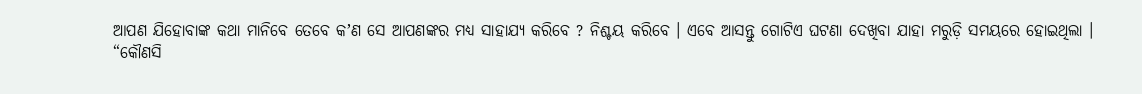ଆପଣ ଯିହୋବାଙ୍କ କଥା ମାନିବେ ତେବେ କʼଣ ସେ ଆପଣଙ୍କର ମଧ୍ୟ ସାହାଯ୍ୟ କରିବେ ? ନିଶ୍ଚୟ କରିବେ । ଏବେ ଆସନ୍ତୁ ଗୋଟିଏ ଘଟଣା ଦେଖିବା ଯାହା ମରୁଡ଼ି ସମୟରେ ହୋଇଥିଲା ।
“କୌଣସି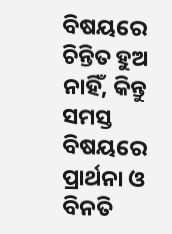ବିଷୟରେ ଚିନ୍ତିତ ହୁଅ ନାହିଁ, କିନ୍ତୁ ସମସ୍ତ ବିଷୟରେ ପ୍ରାର୍ଥନା ଓ ବିନତି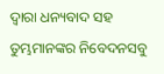ଦ୍ୱାରା ଧନ୍ୟବାଦ ସହ ତୁମ୍ଭମାନଙ୍କର ନିବେଦନସବୁ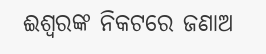ଈଶ୍ୱରଙ୍କ ନିକଟରେ ଜଣାଅ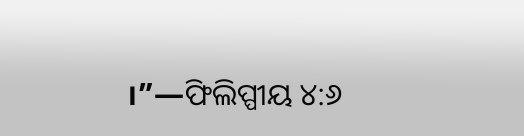।”—ଫିଲିପ୍ପୀୟ ୪:୬